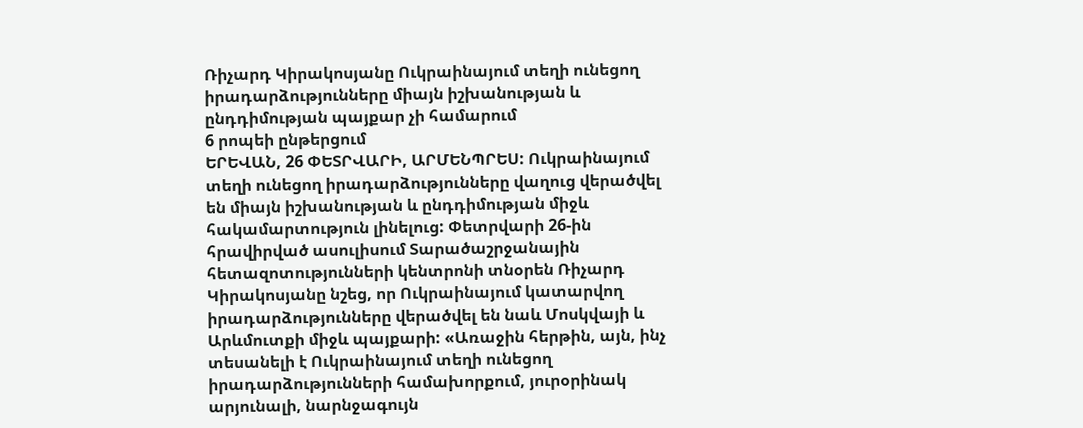Ռիչարդ Կիրակոսյանը Ուկրաինայում տեղի ունեցող իրադարձությունները միայն իշխանության և ընդդիմության պայքար չի համարում
6 րոպեի ընթերցում
ԵՐԵՎԱՆ, 26 ՓԵՏՐՎԱՐԻ, ԱՐՄԵՆՊՐԵՍ: Ուկրաինայում տեղի ունեցող իրադարձությունները վաղուց վերածվել են միայն իշխանության և ընդդիմության միջև հակամարտություն լինելուց: Փետրվարի 26-ին հրավիրված ասուլիսում Տարածաշրջանային հետազոտությունների կենտրոնի տնօրեն Ռիչարդ Կիրակոսյանը նշեց, որ Ուկրաինայում կատարվող իրադարձությունները վերածվել են նաև Մոսկվայի և Արևմուտքի միջև պայքարի: «Առաջին հերթին, այն, ինչ տեսանելի է Ուկրաինայում տեղի ունեցող իրադարձությունների համախորքում, յուրօրինակ արյունալի, նարնջագույն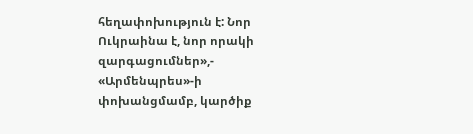հեղափոխություն է: Նոր Ուկրաինա է, նոր որակի զարգացումներ»,- «Արմենպրես»-ի փոխանցմամբ, կարծիք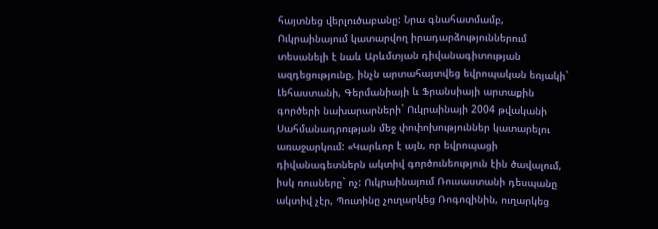հայտնեց վերլուծաբանը: Նրա գնահատմամբ, Ուկրաինայում կատարվող իրադարձություններում տեսանելի է նաև Արևմտյան դիվանագիտության ազդեցությունը, ինչն արտահայտվեց եվրոպական եռյակի` Լեհաստանի, Գերմանիայի և Ֆրանսիայի արտաքին գործերի նախարարների` Ուկրաինայի 2004 թվականի Սահմանադրության մեջ փոփոխություններ կատարելու առաջարկում: «Կարևոր է այն, որ եվրոպացի դիվանագետներն ակտիվ գործունեություն էին ծավալում, իսկ ռուսները` ոչ: Ուկրաինայում Ռուսաստանի դեսպանը ակտիվ չէր, Պուտինը չուղարկեց Ռոգոզինին, ուղարկեց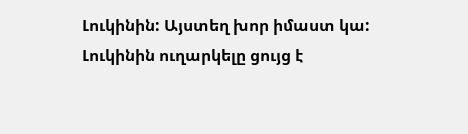Լուկինին: Այստեղ խոր իմաստ կա: Լուկինին ուղարկելը ցույց է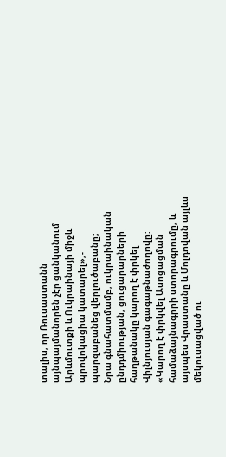տալիս, որ Ռուսաստանն այնպայմանորեն չէր ցանկանում Արևմուտքի և Ուկրաինայի միջև պրովոկացիա կատարել»,- պարզաբանեց վերլուծաբանը;
Նրա գնահատմամբ, ուկրաինական ընդդմիության, ցուցարարների հաղթանակը կարող է փրկել Վիլնյուսյան գագաթնաժողովը:
«Կարող է փրկվել Ասոցացման համաձայնագրրի ստորագրումը, և այսպես Վրաստանը և Մոլդովան այլևս մեկուսացված ու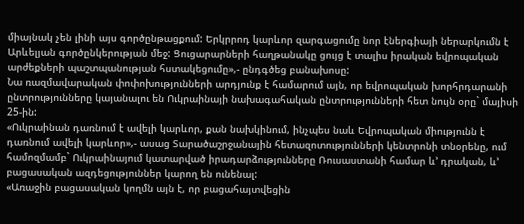միայնակ չեն լինի այս գործընթացքում: Երկրրոդ կարևոր զարգացումը նոր էներգիայի ներարկումն է Արևելյան գործընկերության մեջ: Ցուցարարների հաղթանակը ցույց է տալիս իրական եվրոպական արժեքների պաշտպանության հստակեցումը»,- ընդգծեց բանախոսը:
Նա ռազմավարական փոփոխությունների արդյունք է համարում այն, որ եվրոպական խորհրդարանի ընտրությունները կայանալու են Ուկրաինայի նախագահական ընտրությունների հետ նույն օրը` մայիսի 25-ին:
«Ուկրաինան դառնում է ավելի կարևոր, քան նախկինում, ինչպես նաև Եվրոպական միությունն է դառնում ավելի կարևոր»,- ասաց Տարածաշրջանային հետազոտությունների կենտրոնի տնօրենը, ում համոզմամբ` Ուկրաինայում կատարված իրադարձությունները Ռուսաստանի համար և’ դրական, և’ բացասական ազդեցություններ կարող են ունենալ:
«Առաջին բացասական կողմն այն է, որ բացահայտվեցին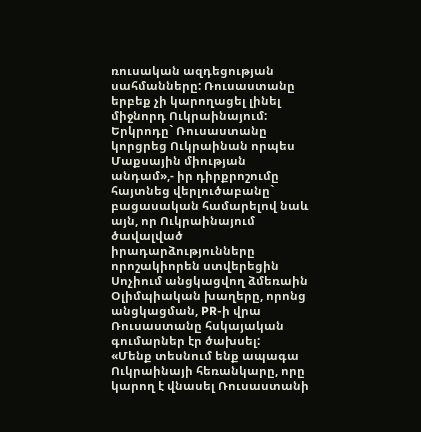ռուսական ազդեցության սահմանները: Ռուսաստանը երբեք չի կարողացել լինել միջնորդ Ուկրաինայում: Երկրոդը` Ռուսաստանը կորցրեց Ուկրաինան որպես Մաքսային միության անդամ»,- իր դիրքրոշումը հայտնեց վերլուծաբանը` բացասական համարելով նաև այն, որ Ուկրաինայում ծավալված իրադարձությունները որոշակիորեն ստվերեցին Սոչիում անցկացվող ձմեռաին Օլիմպիական խաղերը, որոնց անցկացման, PR-ի վրա Ռուսաստանը հսկայական գումարներ էր ծախսել:
«Մենք տեսնում ենք ապագա Ուկրաինայի հեռանկարը, որը կարող է վնասել Ռուսաստանի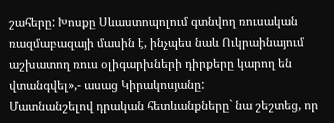շահերը: Խոսքը Սևաստոպոլում գտնվող ռուսական ռազմաբազայի մասին է, ինչպես նաև Ուկրաինայում աշխատող ռուս օլիգարխների դիրքերը կարող են վտանգվել»,- ասաց Կիրակոսյանը:
Մատնանշելով դրական հետևանքները` նա շեշտեց, որ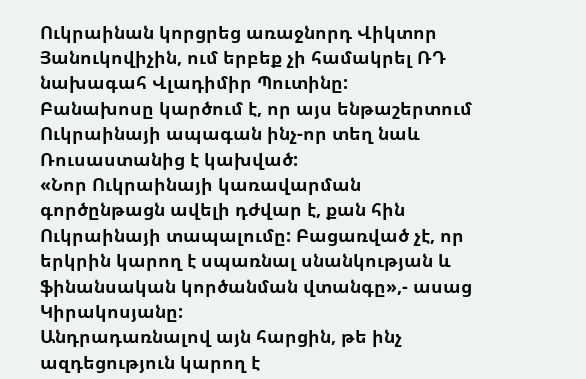Ուկրաինան կորցրեց առաջնորդ Վիկտոր Յանուկովիչին, ում երբեք չի համակրել ՌԴ նախագահ Վլադիմիր Պուտինը:
Բանախոսը կարծում է, որ այս ենթաշերտում Ուկրաինայի ապագան ինչ-որ տեղ նաև Ռուսաստանից է կախված:
«Նոր Ուկրաինայի կառավարման գործընթացն ավելի դժվար է, քան հին Ուկրաինայի տապալումը: Բացառված չէ, որ երկրին կարող է սպառնալ սնանկության և ֆինանսական կործանման վտանգը»,- ասաց Կիրակոսյանը:
Անդրադառնալով այն հարցին, թե ինչ ազդեցություն կարող է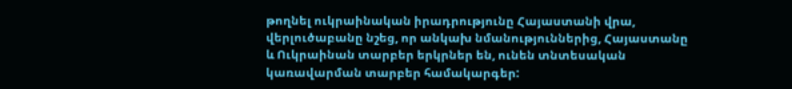թողնել ուկրաինական իրադրությունը Հայաստանի վրա, վերլուծաբանը նշեց, որ անկախ նմանություններից, Հայաստանը և Ուկրաինան տարբեր երկրներ են, ունեն տնտեսական կառավարման տարբեր համակարգեր: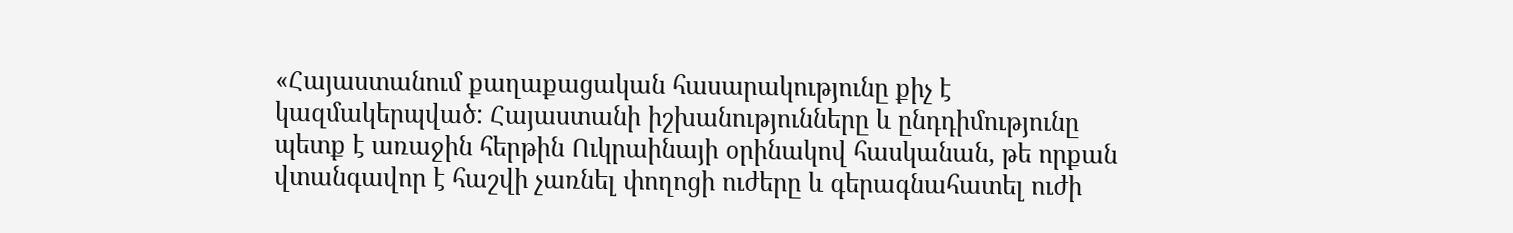«Հայաստանում քաղաքացական հասարակությունը քիչ է կազմակերպված: Հայաստանի իշխանությունները և ընդդիմությունը պետք է առաջին հերթին Ուկրաինայի օրինակով հասկանան, թե որքան վտանգավոր է հաշվի չառնել փողոցի ուժերը և գերագնահատել ուժի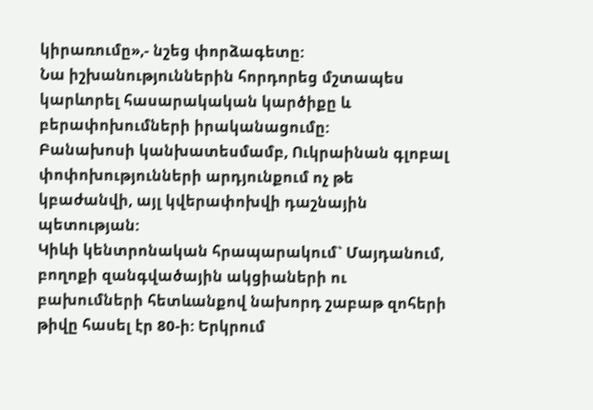կիրառումը»,- նշեց փորձագետը:
Նա իշխանություններին հորդորեց մշտապես կարևորել հասարակական կարծիքը և բերափոխումների իրականացումը:
Բանախոսի կանխատեսմամբ, Ուկրաինան գլոբալ փոփոխությունների արդյունքում ոչ թե կբաժանվի, այլ կվերափոխվի դաշնային պետության:
Կիևի կենտրոնական հրապարակում` Մայդանում, բողոքի զանգվածային ակցիաների ու բախումների հետևանքով նախորդ շաբաթ զոհերի թիվը հասել էր 80-ի: Երկրում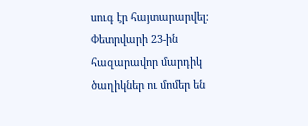սուգ էր հայտարարվել: Փետրվարի 23-ին հազարավոր մարդիկ ծաղիկներ ու մոմեր են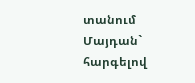տանում Մայդան` հարգելով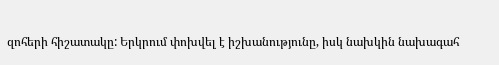զոհերի հիշատակը: Երկրում փոխվել է իշխանությունը, իսկ նախկին նախագահ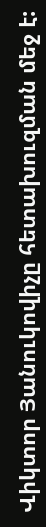Վիկտոր Յանուկովիչը հետախուզման մեջ է: